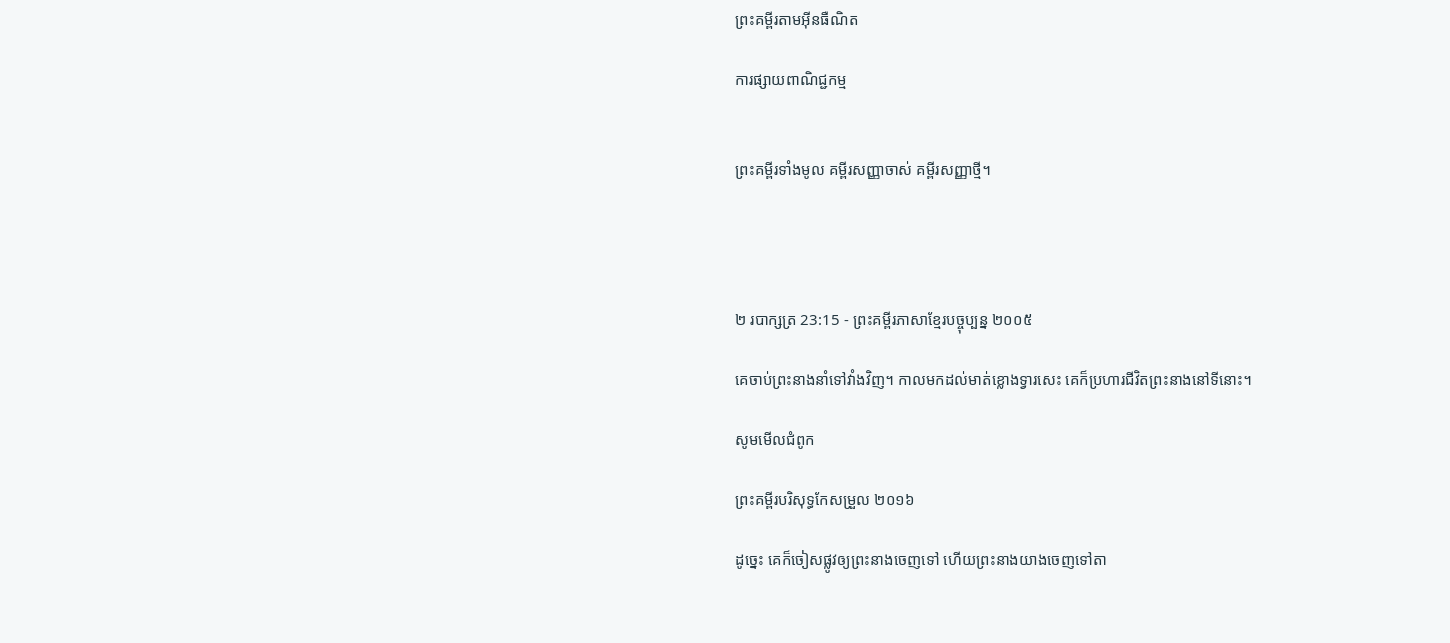ព្រះគម្ពីរតាមអ៊ីនធឺណិត

ការផ្សាយពាណិជ្ជកម្ម


ព្រះគម្ពីរទាំងមូល គម្ពីរសញ្ញាចាស់ គម្ពីរសញ្ញាថ្មី។




២ របា‌ក្សត្រ 23:15 - ព្រះគម្ពីរភាសាខ្មែរបច្ចុប្បន្ន ២០០៥

គេចាប់ព្រះ‌នាងនាំទៅវាំងវិញ។ កាលមកដល់មាត់ខ្លោងទ្វារសេះ គេក៏ប្រហារជីវិតព្រះ‌នាងនៅទីនោះ។

សូមមើលជំពូក

ព្រះគម្ពីរបរិសុទ្ធកែសម្រួល ២០១៦

ដូច្នេះ គេក៏ចៀសផ្លូវឲ្យព្រះ‌នាងចេញទៅ ហើយព្រះ‌នាងយាងចេញទៅតា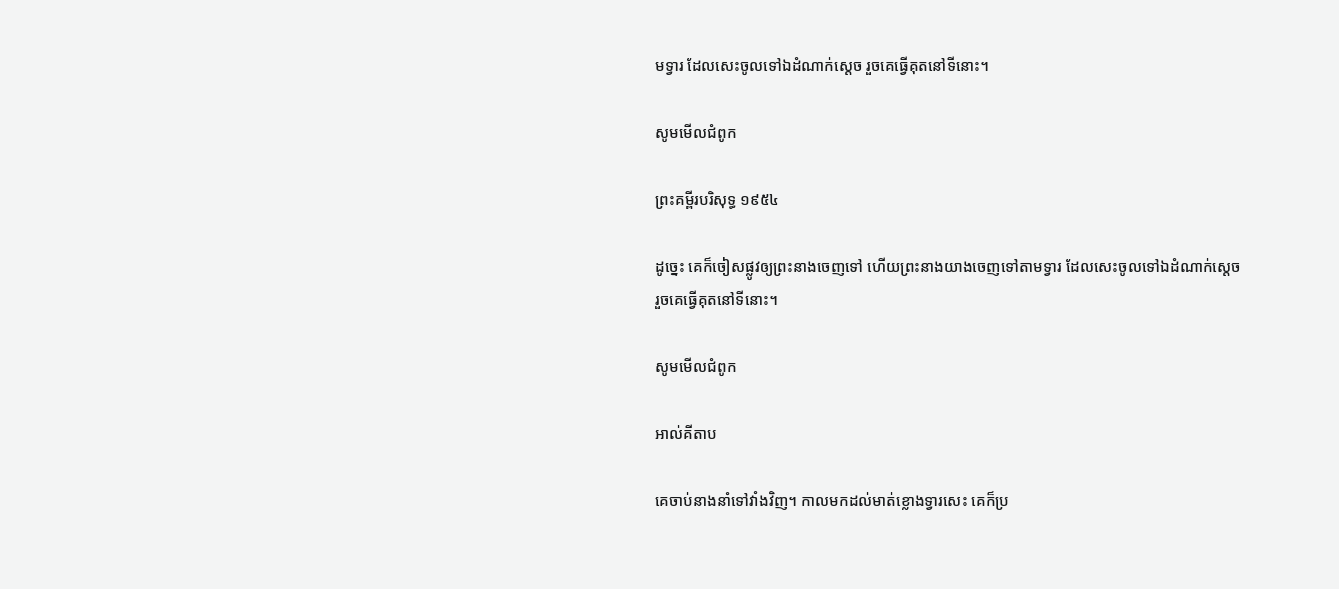មទ្វារ ដែលសេះចូលទៅឯដំណាក់ស្តេច រួចគេធ្វើគុតនៅទីនោះ។

សូមមើលជំពូក

ព្រះគម្ពីរបរិសុទ្ធ ១៩៥៤

ដូច្នេះ គេក៏ចៀសផ្លូវឲ្យព្រះ‌នាងចេញទៅ ហើយព្រះ‌នាងយាងចេញទៅតាមទ្វារ ដែលសេះចូលទៅឯដំណាក់ស្តេច រួចគេធ្វើគុតនៅទីនោះ។

សូមមើលជំពូក

អាល់គីតាប

គេចាប់នាងនាំទៅវាំងវិញ។ កាលមកដល់មាត់ខ្លោងទ្វារសេះ គេក៏ប្រ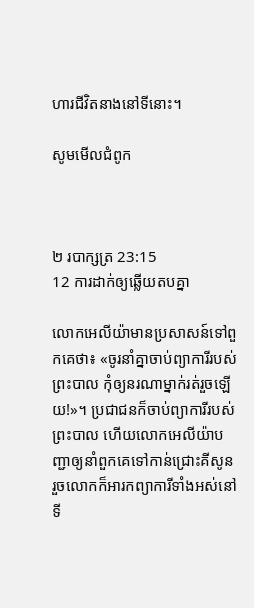ហារជីវិតនាងនៅទីនោះ។

សូមមើលជំពូក



២ របា‌ក្សត្រ 23:15
12 ការដាក់ឲ្យឆ្លើយតបគ្នា

លោកអេលីយ៉ាមានប្រសាសន៍ទៅពួកគេថា៖ «ចូរនាំគ្នាចាប់ព្យាការីរបស់ព្រះបាល កុំឲ្យនរណាម្នាក់រត់រួចឡើយ!»។ ប្រជា‌ជនក៏ចាប់ព្យាការីរបស់ព្រះបាល ហើយលោកអេលីយ៉ាបញ្ជាឲ្យនាំពួកគេទៅកាន់ជ្រោះគីសូន រួចលោកក៏អារ‌កព្យាការីទាំងអស់នៅទី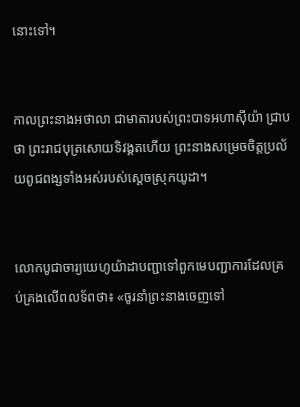នោះទៅ។


កាលព្រះ‌នាងអថា‌លា ជាមាតារបស់ព្រះ‌បាទអហា‌ស៊ីយ៉ា ជ្រាបថា ព្រះ‌រាជបុត្រសោយទិវង្គតហើយ ព្រះ‌នាងសម្រេចចិត្តប្រល័យពូជ‌ពង្សទាំងអស់របស់ស្ដេចស្រុកយូដា។


លោកបូជា‌ចារ្យយេហូ‌យ៉ាដាបញ្ជាទៅពួកមេបញ្ជា‌ការដែលគ្រប់‌គ្រងលើពលទ័ពថា៖ «ចូរនាំព្រះ‌នាងចេញទៅ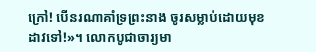ក្រៅ! បើនរណាគាំទ្រព្រះ‌នាង ចូរសម្លាប់ដោយមុខដាវទៅ!»។ លោកបូជា‌ចារ្យមា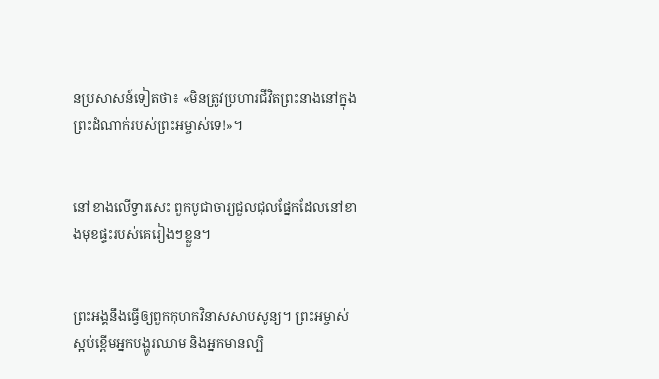នប្រសាសន៍ទៀតថា៖ «មិនត្រូវប្រហារជីវិតព្រះ‌នាងនៅក្នុងព្រះ‌ដំណាក់របស់ព្រះ‌អម្ចាស់ទេ!»។


នៅខាងលើទ្វារសេះ ពួកបូជា‌ចារ្យជួលជុលផ្នែកដែលនៅខាងមុខផ្ទះរបស់គេរៀងៗខ្លួន។


ព្រះអង្គនឹងធ្វើឲ្យពួកកុហកវិនាសសាប‌សូន្យ។ ព្រះ‌អម្ចាស់ស្អប់ខ្ពើមអ្នកបង្ហូរឈាម និងអ្នកមានល្បិ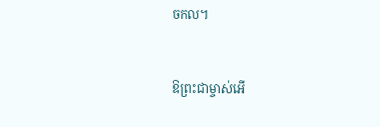ច‌កល។


ឱព្រះ‌ជាម្ចាស់អើ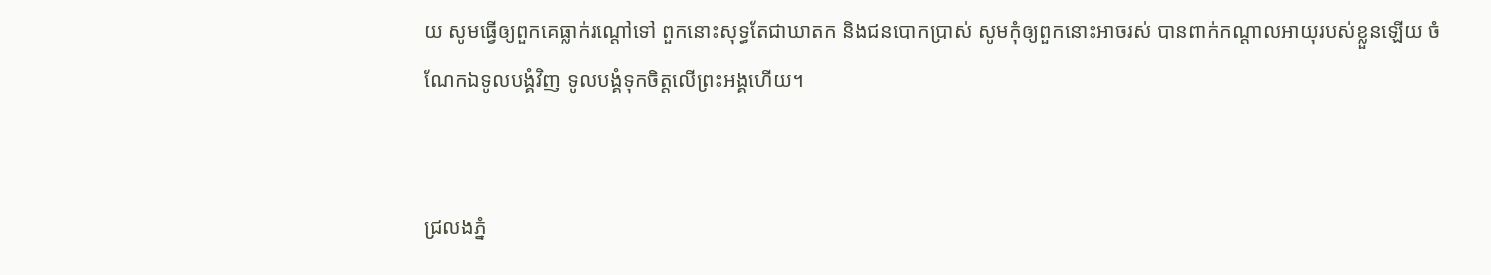យ សូមធ្វើឲ្យពួកគេធ្លាក់រណ្ដៅទៅ ពួកនោះសុទ្ធតែជាឃាតក និងជនបោកប្រាស់ សូមកុំឲ្យពួកនោះអាចរស់ បានពាក់កណ្ដាលអាយុរបស់ខ្លួនឡើយ ចំណែកឯទូលបង្គំវិញ ទូលបង្គំទុកចិត្តលើព្រះអង្គហើយ។


ជ្រលងភ្នំ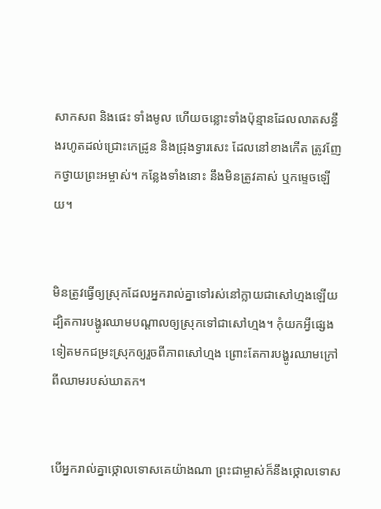សាក‌សព និងផេះ ទាំងមូល ហើយចន្លោះទាំងប៉ុន្មានដែលលាតសន្ធឹងរហូតដល់ជ្រោះកេដ្រូន និងជ្រុងទ្វារសេះ ដែលនៅខាងកើត ត្រូវញែកថ្វាយព្រះ‌អម្ចាស់។ កន្លែងទាំងនោះ នឹងមិនត្រូវគាស់ ឬកម្ទេចឡើយ។


មិនត្រូវធ្វើឲ្យស្រុកដែលអ្នករាល់គ្នាទៅរស់នៅក្លាយជាសៅ‌ហ្មងឡើយ ដ្បិតការបង្ហូរឈាមបណ្ដាលឲ្យស្រុកទៅជាសៅ‌ហ្មង។ កុំយកអ្វីផ្សេងទៀតមកជម្រះស្រុកឲ្យរួចពីភាពសៅ‌ហ្មង ព្រោះតែការបង្ហូរឈាមក្រៅពីឈាមរបស់ឃាតក។


បើអ្នករាល់គ្នាថ្កោលទោសគេយ៉ាងណា ព្រះ‌ជាម្ចាស់ក៏នឹងថ្កោលទោស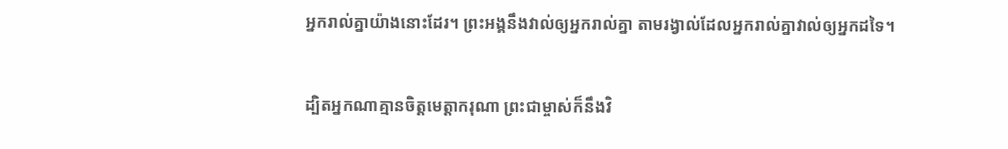អ្នករាល់គ្នាយ៉ាងនោះដែរ។ ព្រះអង្គនឹងវាល់ឲ្យអ្នករាល់គ្នា តាមរង្វាល់ដែលអ្នករាល់គ្នាវាល់ឲ្យអ្នកដទៃ។


ដ្បិតអ្នកណាគ្មានចិត្តមេត្តា‌ករុណា ព្រះ‌ជាម្ចាស់ក៏នឹងវិ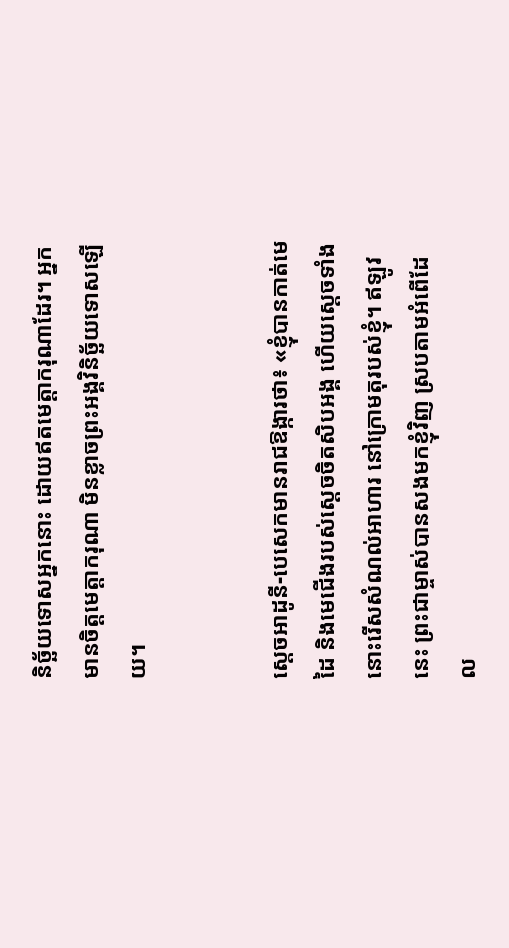និច្ឆ័យទោសអ្នកនោះ ដោយឥតមេត្តា‌ករុណាដែរ។ អ្នកមានចិត្តមេត្តា‌ករុណា មិនខ្លាចព្រះអង្គវិនិច្ឆ័យទោសឡើយ។


ស្ដេចអាដូនី-បេសេកមានរាជ‌ឱង្ការថា៖ «ខ្ញុំបានកាត់មេដៃ និងមេជើងរបស់ស្ដេចចិត‌សិបអង្គ ហើយស្ដេចទាំងនោះរើសសំណល់អាហារ នៅក្រោមតុរបស់ខ្ញុំ។ ឥឡូវនេះ ព្រះ‌ជាម្ចាស់បានសងមកខ្ញុំវិញ ស្របតាមអំពើដែល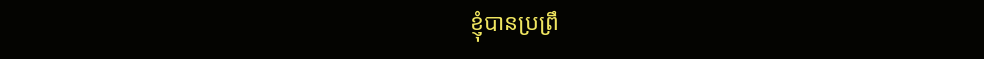ខ្ញុំបានប្រព្រឹ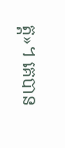ត្ត»។ គេបាន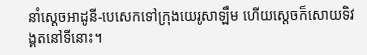នាំស្ដេចអាដូនី-បេសេកទៅក្រុងយេរូ‌សាឡឹម ហើយស្ដេចក៏សោយទិវង្គតនៅទីនោះ។